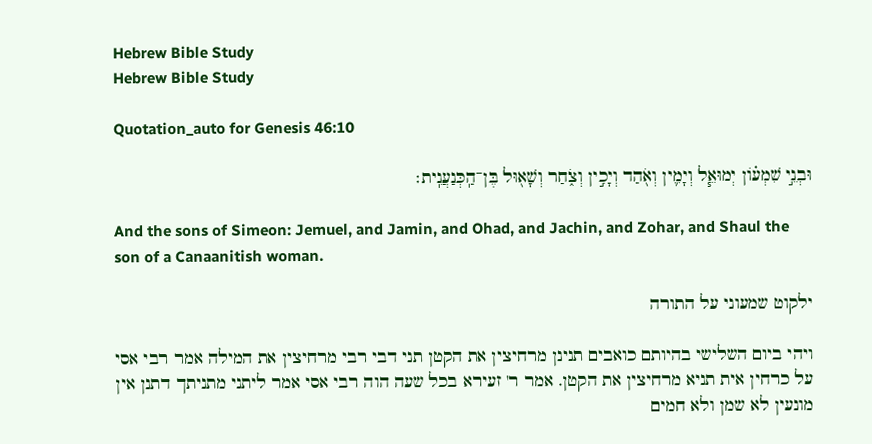Hebrew Bible Study
Hebrew Bible Study

Quotation_auto for Genesis 46:10

וּבְנֵ֣י שִׁמְע֗וֹן יְמוּאֵ֧ל וְיָמִ֛ין וְאֹ֖הַד וְיָכִ֣ין וְצֹ֑חַר וְשָׁא֖וּל בֶּן־הַֽכְּנַעֲנִֽית׃

And the sons of Simeon: Jemuel, and Jamin, and Ohad, and Jachin, and Zohar, and Shaul the son of a Canaanitish woman.

ילקוט שמעוני על התורה

ויהי ביום השלישי בהיותם כואבים תנינן מרחיצין את הקטן תני דבי רבי מרחיצין את המילה אמר רבי אסי על כרחין אית תניא מרחיצין את הקטן. אמר ר' זעירא בכל שעה הוה רבי אסי אמר ליתני מתניתך דתנן אין מונעין לא שמן ולא חמים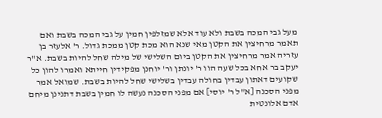מעל גבי המכה בשבת ולא עוד אלא שמזלפין חמין על גבי המכה בשבת ואם תאמר מרחיצין את הקטן מאי שנא הוא מכת קטן ממכת גדול. ר' אלעזר בן עזריה אמר מרחיצין את הקטן ביום השלישי של מילה שחל להיות בשבת. א"ר יעקב בר אחא בכל שעה הוו ר' יונתן ור' יוחנן מפקידין חייתא ואמרו להון כל שקועים דאתון עבדין בחולה עבדין בשלישי שחל להיות בשבת. שמואל אמר מפני הסכנה [א"ל ר' יוסי] אם מפני הסכנה נעשה לו חמין בשבת דתנינן מיחם אדם אלונטית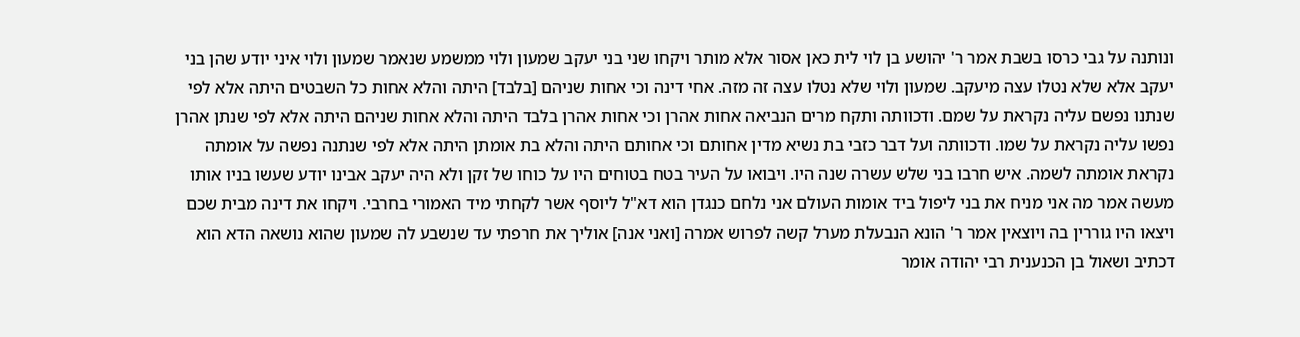ונותנה על גבי כרסו בשבת אמר ר' יהושע בן לוי לית כאן אסור אלא מותר ויקחו שני בני יעקב שמעון ולוי ממשמע שנאמר שמעון ולוי איני יודע שהן בני יעקב אלא שלא נטלו עצה מיעקב. שמעון ולוי שלא נטלו עצה זה מזה. אחי דינה וכי אחות שניהם [בלבד] היתה והלא אחות כל השבטים היתה אלא לפי שנתנו נפשם עליה נקראת על שמם. ודכוותה ותקח מרים הנביאה אחות אהרן וכי אחות אהרן בלבד היתה והלא אחות שניהם היתה אלא לפי שנתן אהרן נפשו עליה נקראת על שמו. ודכוותה ועל דבר כזבי בת נשיא מדין אחותם וכי אחותם היתה והלא בת אומתן היתה אלא לפי שנתנה נפשה על אומתה נקראת אומתה לשמה. איש חרבו בני שלש עשרה שנה היו. ויבואו על העיר בטח בטוחים היו על כוחו של זקן ולא היה יעקב אבינו יודע שעשו בניו אותו מעשה אמר מה אני מניח את בני ליפול ביד אומות העולם אני נלחם כנגדן הוא דא"ל ליוסף אשר לקחתי מיד האמורי בחרבי. ויקחו את דינה מבית שכם ויצאו היו גוררין בה ויוצאין אמר ר' הונא הנבעלת מערל קשה לפרוש אמרה [ואני אנה] אוליך את חרפתי עד שנשבע לה שמעון שהוא נושאה הדא הוא דכתיב ושאול בן הכנענית רבי יהודה אומר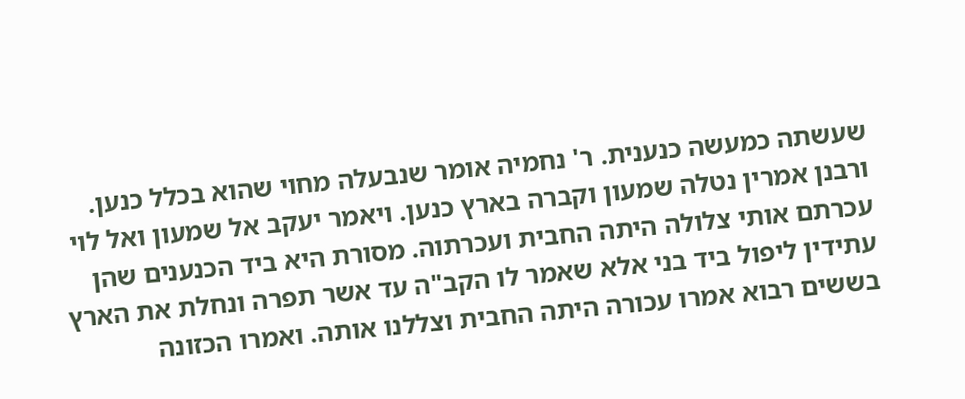שעשתה כמעשה כנענית. ר' נחמיה אומר שנבעלה מחוי שהוא בכלל כנען. ורבנן אמרין נטלה שמעון וקברה בארץ כנען. ויאמר יעקב אל שמעון ואל לוי עכרתם אותי צלולה היתה החבית ועכרתוה. מסורת היא ביד הכנענים שהן עתידין ליפול ביד בני אלא שאמר לו הקב"ה עד אשר תפרה ונחלת את הארץ בששים רבוא אמרו עכורה היתה החבית וצללנו אותה. ואמרו הכזונה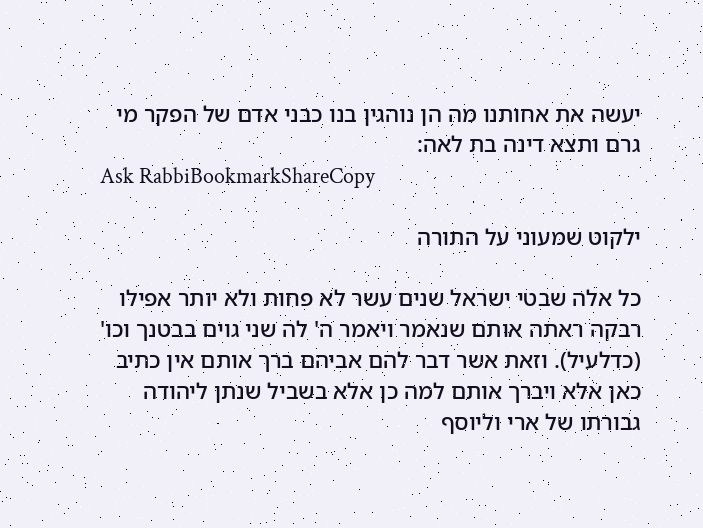יעשה את אחותנו מה הן נוהגין בנו כבני אדם של הפקר מי גרם ותצא דינה בת לאה:
Ask RabbiBookmarkShareCopy

ילקוט שמעוני על התורה

כל אלה שבטי ישראל שנים עשר לא פחות ולא יותר אפילו רבקה ראתה אותם שנאמר ויאמר ה' לה שני גוים בבטנך וכו' (כדלעיל). וזאת אשר דבר להם אביהם ברך אותם אין כתיב כאן אלא ויברך אותם למה כן אלא בשביל שנתן ליהודה גבורתו של ארי וליוסף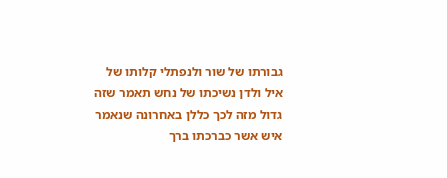גבורתו של שור ולנפתלי קלותו של איל ולדן נשיכתו של נחש תאמר שזה גדול מזה לכך כללן באחרונה שנאמר איש אשר כברכתו ברך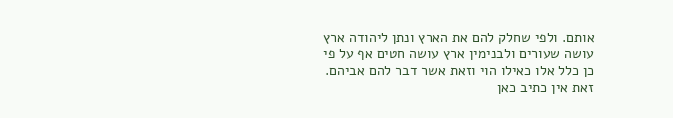אותם. ולפי שחלק להם את הארץ ונתן ליהודה ארץ עושה שעורים ולבנימין ארץ עושה חטים אף על פי כן כלל אלו כאילו הוי וזאת אשר דבר להם אביהם. זאת אין כתיב כאן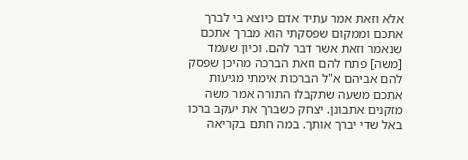אלא וזאת אמר עתיד אדם כיוצא בי לברך אתכם וממקום שפסקתי הוא מברך אתכם שנאמר וזאת אשר דבר להם. וכיון שעמד [משה] פתח להם וזאת הברכה מהיכן שפסק להם אביהם א"ל הברכות אימתי מגיעות אתכם משעה שתקבלו התורה אמר משה מזקנים אתבונן. יצחק כשברך את יעקב ברכו באל שדי יברך אותך. במה חתם בקריאה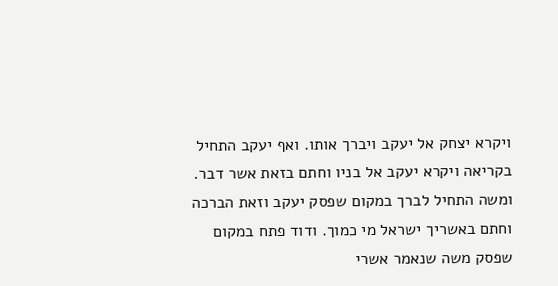ויקרא יצחק אל יעקב ויברך אותו. ואף יעקב התחיל בקריאה ויקרא יעקב אל בניו וחתם בזאת אשר דבר. ומשה התחיל לברך במקום שפסק יעקב וזאת הברכה וחתם באשריך ישראל מי כמוך. ודוד פתח במקום שפסק משה שנאמר אשרי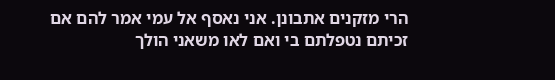הרי מזקנים אתבונן. אני נאסף אל עמי אמר להם אם זכיתם נטפלתם בי ואם לאו משאני הולך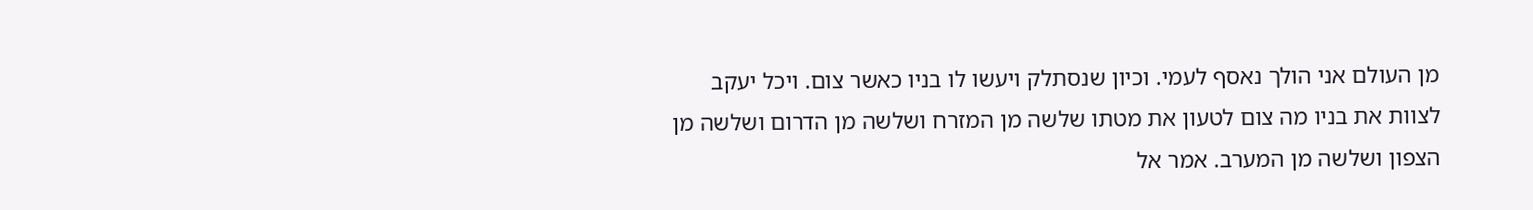מן העולם אני הולך נאסף לעמי. וכיון שנסתלק ויעשו לו בניו כאשר צום. ויכל יעקב לצוות את בניו מה צום לטעון את מטתו שלשה מן המזרח ושלשה מן הדרום ושלשה מן הצפון ושלשה מן המערב. אמר אל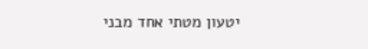יטעון מטתי אחד מבני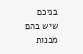בניכם שיש בהם מבנות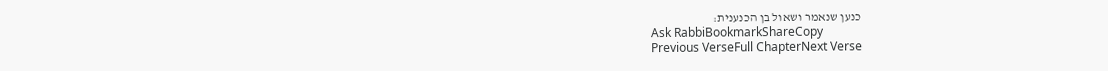כנען שנאמר ושאול בן הכנענית:
Ask RabbiBookmarkShareCopy
Previous VerseFull ChapterNext Verse